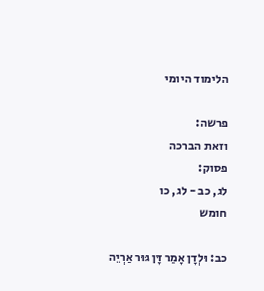הלימוד היומי

פרשה:
וזאת הברכה
פסוק:
לג, כב - לג, כו
חומש

כב: וּלְדָן אָמַר דָּן גּוּר אַרְיֵה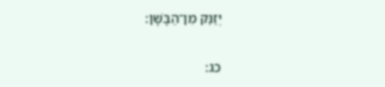יְזַנֵּק מִן־הַבָּשָׁן:

כג: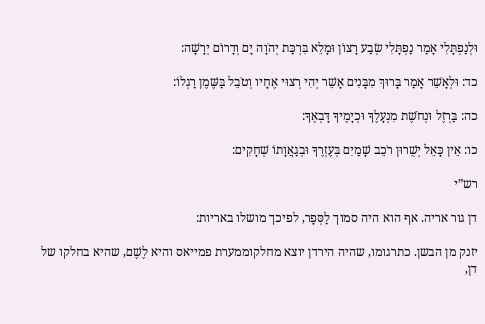וּלְנַפְתָּלִי אָמַר נַפְתָּלִי שְׂבַע רָצוֹן וּמָלֵא בִּרְכַּת יְהֹוָה יָם וְדָרוֹם יְרָשָׁה:

כד: וּלְאָשֵׁר אָמַר בָּרוּךְ מִבָּנִים אָשֵׁר יְהִי רְצוּי אֶחָיו וְטֹבֵל בַּשֶּׁמֶן רַגְלוֹ:

כה: בַּרְזֶל וּנְחֹשֶׁת מִנְעָלֶךָ וּכְיָמֶיךָ דָּבְאֶךָ:

כו: אֵין כָּאֵל יְשֻׁרוּן רֹכֵב שָׁמַיִם בְּעֶזְרֶךָ וּבְגַאֲוָתוֹ שְׁחָקִים:

רש”י

דן גור אריה. אף הוא היה סמוך לַסְּפָר, לפיכך מושלו באריות:

יזנק מן הבשן. כתרגומו, שהיה הירדן יוצא מחלקוממערת פמייאס והיא לֶשֶׁם, שהיא בחלקו של דן,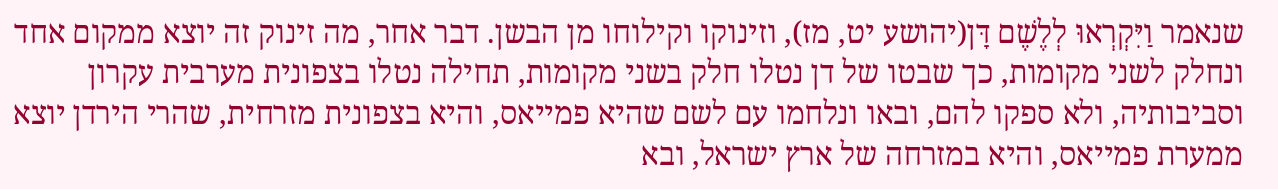שנאמר וַיִּקְרְאוּ לְלֶשֶׁם דָּן(יהושע יט, מז), וזינוקו וקילוחו מן הבשן. דבר אחר, מה זינוק זה יוצא ממקום אחד ונחלק לשני מקומות, כך שבטו של דן נטלו חלק בשני מקומות, תחילה נטלו בצפונית מערבית עקרון וסביבותיה, ולא ספקו להם, ובאו ונלחמו עם לשם שהיא פמייאס, והיא בצפונית מזרחית, שהרי הירדן יוצא ממערת פמייאס, והיא במזרחה של ארץ ישראל, ובא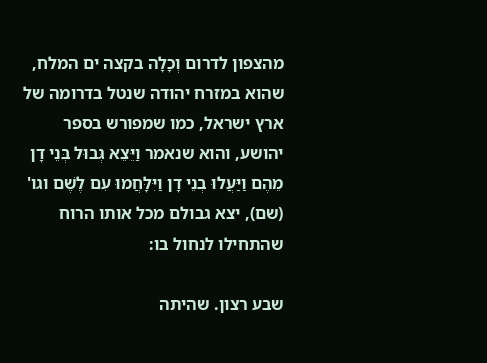מהצפון לדרום וְכָלָה בקצה ים המלח, שהוא במזרח יהודה שנטל בדרומה של ארץ ישראל, כמו שמפורש בספר יהושע, והוא שנאמר וַיֵּצֵא גְּבוּל בְּנֵי דָן מֵהֶם וַיַּעֲלוּ בְנֵי דָן וַיִּלָּחֲמוּ עִם לֶשֶׁם וגו' (שם), יצא גבולם מכל אותו הרוח שהתחילו לנחול בו:

שבע רצון. שהיתה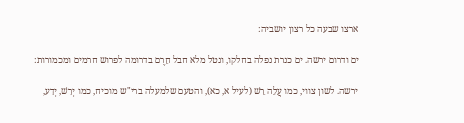ארצו שבעה כל רצון יושביה:

ים ודרום ירשה. ים כנרת נפלה בחלקו, ונטל מלא חבל חֵרֶם בדרומה לפרוש חרמים ומכמורות:

ירשה. לשון צווי, כמו עֲלֵה רֵשׁ (לעיל א, כא), והטעם שלמעלה ברי"ש מוכיח, כמו יְרַשׁ, יְדַע,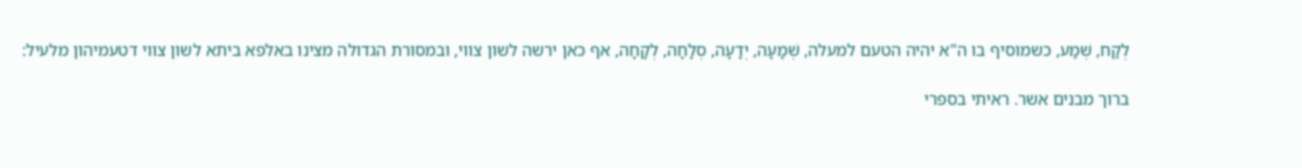לְקַח, שְׁמַע, כשמוסיף בו ה"א יהיה הטעם למעלה, שְׁמָעָה, יְדָעָה, סְלָחָה, לְקָחָה, אף כאן ירשה לשון צווי, ובמסורת הגדולה מצינו באלפא ביתא לשון צווי דטעמיהון מלעיל:

ברוך מבנים אשר. ראיתי בספרי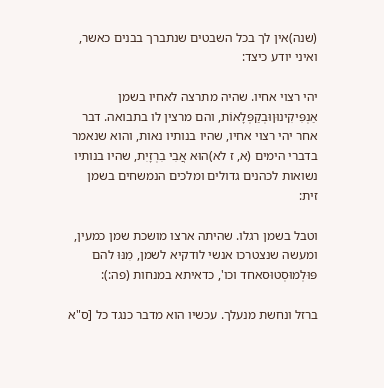(שנה)אין לך בכל השבטים שנתברך בבנים כאשר, ואיני יודע כיצד:

יהי רצוי אחיו. שהיה מתרצה לאחיו בשמן אַנְפִּיקִינוּןוּבְקַפְּלָאוֹת, והם מרצין לו בתבואה. דבר אחר יהי רצוי אחיו, שהיו בנותיו נאות, והוא שנאמר בדברי הימים (א, ז לא)הוּא אֲבִי בִרְזָיִת, שהיו בנותיו נשואות לכהנים גדולים ומלכים הנמשחים בשמן זית:

וטבל בשמן רגלו. שהיתה ארצו מושכת שמן כמעין, ומעשה שנצטרכו אנשי לודקיא לשמן, מִנּוּ להם פּוּלְמוּסְטוּסאחד וכו', כדאיתא במנחות (פה:):

ברזל ונחשת מנעלך. עכשיו הוא מדבר כנגד כל [ס"א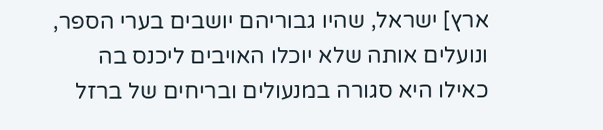ארץ] ישראל, שהיו גבוריהם יושבים בערי הספר, ונועלים אותה שלא יוכלו האויבים ליכנס בה כאילו היא סגורה במנעולים ובריחים של ברזל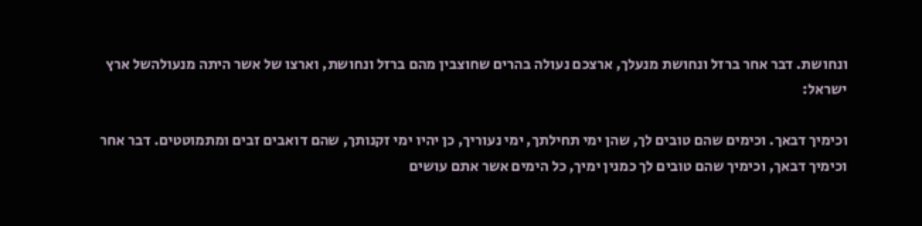ונחושת. דבר אחר ברזל ונחושת מנעלך, ארצכם נעולה בהרים שחוצבין מהם ברזל ונחושת, וארצו של אשר היתה מנעולהשל ארץ ישראל:

וכימיך דבאך. וכימים שהם טובים לך, שהן ימי תחילתך, ימי נעוריך, כן יהיו ימי זקנותך, שהם דואבים זבים ומתמוטטים. דבר אחר וכימיך דבאך, וכימיך שהם טובים לך כמנין ימיך, כל הימים אשר אתם עושים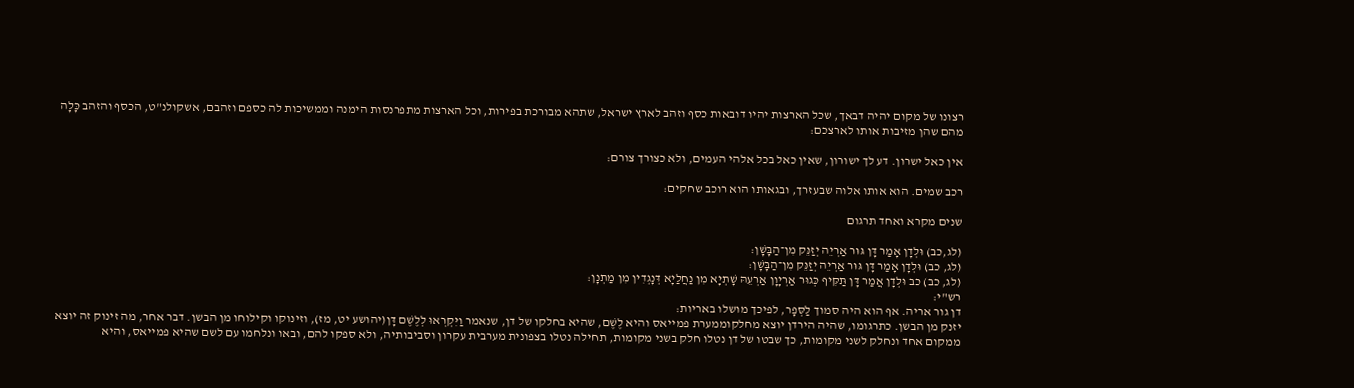רצונו של מקום יהיה דבאך, שכל הארצות יהיו דובאות כסף וזהב לארץ ישראל, שתהא מבורכת בפירות, וכל הארצות מתפרנסות הימנה וממשיכות לה כספם וזהבם, אשקולנ"ט, הכסף והזהב כָּלָה מהם שהן מזיבות אותו לארצכם:

אין כאל ישרון. דע לך ישורון, שאין כאל בכל אלהי העמים, ולא כצורך צורם:

רכב שמים. הוא אותו אלוה שבעזרך, ובגאותו הוא רוכב שחקים:

שנים מקרא ואחד תרגום

(לג,כב) וּלְדָן אָמַר דָּן גּוּר אַרְיֵה יְזַנֵּק מִן־הַבָּשָׁן:
(לג, כב) וּלְדָן אָמַר דָּן גּוּר אַרְיֵה יְזַנֵּק מִן־הַבָּשָׁן:
(לג, כב) כב וּלְדָן אֲמַר דָּן תַּקִּיף כְּגוּר אַרְיָוָן אַרְעֵהּ שָׁתְיָא מִן נַחֲלַיָא דְּנָגְדִין מִן מַתְנָן:
רש"י:
דן גור אריה. אף הוא היה סמוך לַסְּפָר, לפיכך מושלו באריות:
יזנק מן הבשן. כתרגומו, שהיה הירדן יוצא מחלקוממערת פמייאס והיא לֶשֶׁם, שהיא בחלקו של דן, שנאמר וַיִּקְרְאוּ לְלֶשֶׁם דָּן(יהושע יט, מז), וזינוקו וקילוחו מן הבשן. דבר אחר, מה זינוק זה יוצא ממקום אחד ונחלק לשני מקומות, כך שבטו של דן נטלו חלק בשני מקומות, תחילה נטלו בצפונית מערבית עקרון וסביבותיה, ולא ספקו להם, ובאו ונלחמו עם לשם שהיא פמייאס, והיא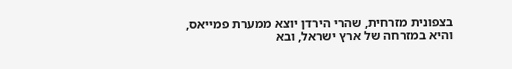בצפונית מזרחית, שהרי הירדן יוצא ממערת פמייאס, והיא במזרחה של ארץ ישראל, ובא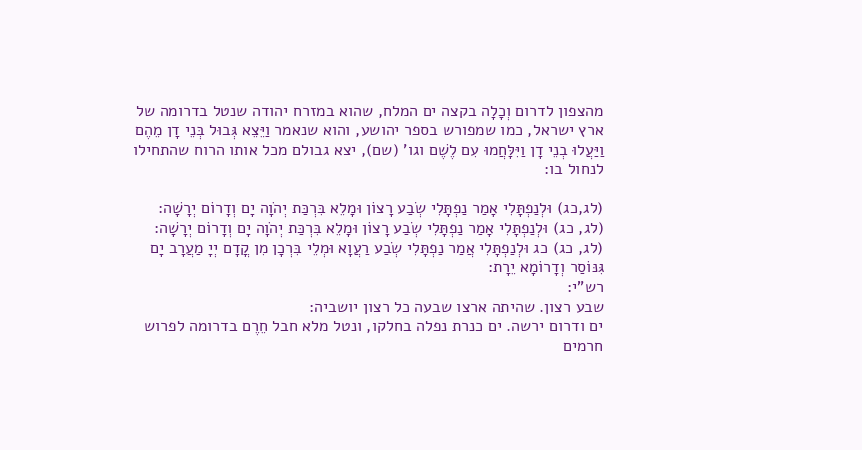מהצפון לדרום וְכָלָה בקצה ים המלח, שהוא במזרח יהודה שנטל בדרומה של ארץ ישראל, כמו שמפורש בספר יהושע, והוא שנאמר וַיֵּצֵא גְּבוּל בְּנֵי דָן מֵהֶם וַיַּעֲלוּ בְנֵי דָן וַיִּלָּחֲמוּ עִם לֶשֶׁם וגו' (שם), יצא גבולם מכל אותו הרוח שהתחילו לנחול בו:

(לג,כג) וּלְנַפְתָּלִי אָמַר נַפְתָּלִי שְׂבַע רָצוֹן וּמָלֵא בִּרְכַּת יְהֹוָה יָם וְדָרוֹם יְרָשָׁה:
(לג, כג) וּלְנַפְתָּלִי אָמַר נַפְתָּלִי שְׂבַע רָצוֹן וּמָלֵא בִּרְכַּת יְהֹוָה יָם וְדָרוֹם יְרָשָׁה:
(לג, כג) כג וּלְנַפְתָּלִי אֲמַר נַפְתָּלִי שְׂבַע רַעֲוָא וּמְלֵי בִּרְכָן מִן קֳדָם יְיָ מַעֲרָב יָם גִּנּוֹסַר וְדָרוֹמָא יֵרָת:
רש"י:
שבע רצון. שהיתה ארצו שבעה כל רצון יושביה:
ים ודרום ירשה. ים כנרת נפלה בחלקו, ונטל מלא חבל חֵרֶם בדרומה לפרוש חרמים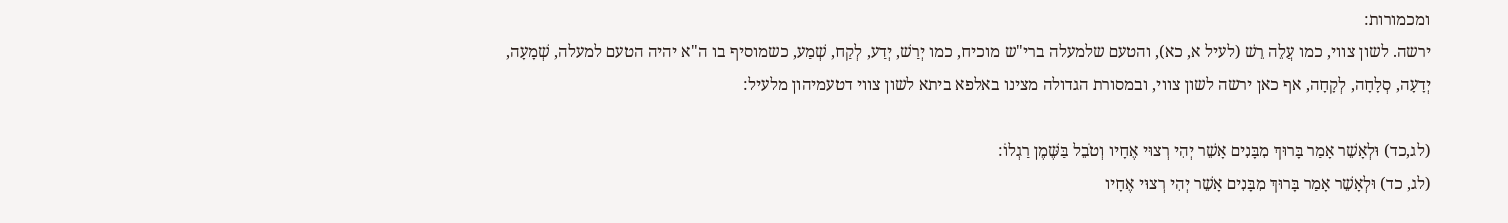ומכמורות:
ירשה. לשון צווי, כמו עֲלֵה רֵשׁ (לעיל א, כא), והטעם שלמעלה ברי"ש מוכיח, כמו יְרַשׁ, יְדַע, לְקַח, שְׁמַע, כשמוסיף בו ה"א יהיה הטעם למעלה, שְׁמָעָה, יְדָעָה, סְלָחָה, לְקָחָה, אף כאן ירשה לשון צווי, ובמסורת הגדולה מצינו באלפא ביתא לשון צווי דטעמיהון מלעיל:

(לג,כד) וּלְאָשֵׁר אָמַר בָּרוּךְ מִבָּנִים אָשֵׁר יְהִי רְצוּי אֶחָיו וְטֹבֵל בַּשֶּׁמֶן רַגְלוֹ:
(לג, כד) וּלְאָשֵׁר אָמַר בָּרוּךְ מִבָּנִים אָשֵׁר יְהִי רְצוּי אֶחָיו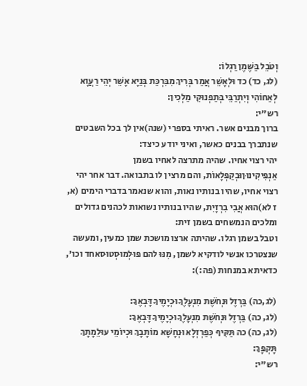וְטֹבֵל בַּשֶּׁמֶן רַגְלוֹ:
(לג, כד) כד וּלְאָשֵׁר אֲמַר בְּרִיךְ מִבִּרְכַּת בְּנַיָא אָשֵׁר יְהֵי רַעֲוָא לְאַחוֹהִי וְיִתְרַבֵּי בְּתַפְנוּקֵי מַלְכִין:
רש"י:
ברוך מבנים אשר. ראיתי בספרי (שנה)אין לך בכל השבטים שנתברך בבנים כאשר, ואיני יודע כיצד:
יהי רצוי אחיו. שהיה מתרצה לאחיו בשמן אַנְפִּיקִינוּןוּבְקַפְּלָאוֹת, והם מרצין לו בתבואה. דבר אחר יהי רצוי אחיו, שהיו בנותיו נאות, והוא שנאמר בדברי הימים (א, ז לא)הוּא אֲבִי בִרְזָיִת, שהיו בנותיו נשואות לכהנים גדולים ומלכים הנמשחים בשמן זית:
וטבל בשמן רגלו. שהיתה ארצו מושכת שמן כמעין, ומעשה שנצטרכו אנשי לודקיא לשמן, מִנּוּ להם פּוּלְמוּסְטוּסאחד וכו', כדאיתא במנחות (פה:):

(לג,כה) בַּרְזֶל וּנְחֹשֶׁת מִנְעָלֶךָ וּכְיָמֶיךָ דָּבְאֶךָ:
(לג, כה) בַּרְזֶל וּנְחֹשֶׁת מִנְעָלֶךָ וּכְיָמֶיךָ דָּבְאֶךָ:
(לג, כה) כה תַּקִּיף כְּפַרְזְלָא וּנְחָשָׁא מוֹתָבָךְ וּכְיוֹמֵי עוּלֵמָתָךְ תָּקְפָּךְ:
רש"י: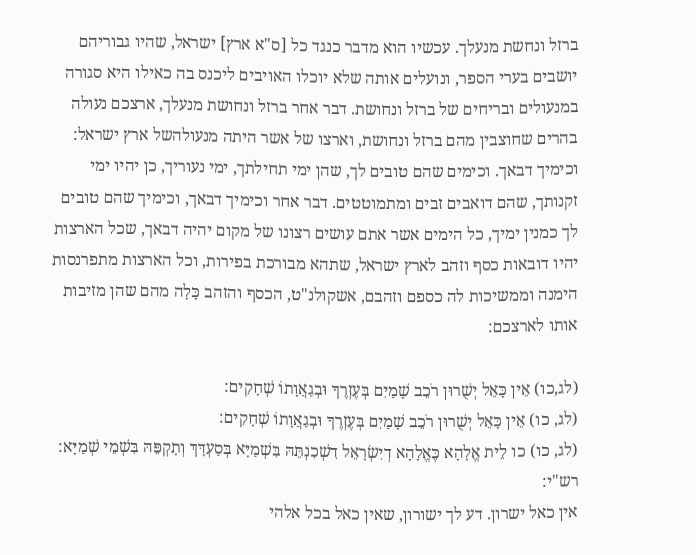ברזל ונחשת מנעלך. עכשיו הוא מדבר כנגד כל [ס"א ארץ] ישראל, שהיו גבוריהם יושבים בערי הספר, ונועלים אותה שלא יוכלו האויבים ליכנס בה כאילו היא סגורה במנעולים ובריחים של ברזל ונחושת. דבר אחר ברזל ונחושת מנעלך, ארצכם נעולה בהרים שחוצבין מהם ברזל ונחושת, וארצו של אשר היתה מנעולהשל ארץ ישראל:
וכימיך דבאך. וכימים שהם טובים לך, שהן ימי תחילתך, ימי נעוריך, כן יהיו ימי זקנותך, שהם דואבים זבים ומתמוטטים. דבר אחר וכימיך דבאך, וכימיך שהם טובים לך כמנין ימיך, כל הימים אשר אתם עושים רצונו של מקום יהיה דבאך, שכל הארצות יהיו דובאות כסף וזהב לארץ ישראל, שתהא מבורכת בפירות, וכל הארצות מתפרנסות הימנה וממשיכות לה כספם וזהבם, אשקולנ"ט, הכסף והזהב כָּלָה מהם שהן מזיבות אותו לארצכם:

(לג,כו) אֵין כָּאֵל יְשֻׁרוּן רֹכֵב שָׁמַיִם בְּעֶזְרֶךָ וּבְגַאֲוָתוֹ שְׁחָקִים:
(לג, כו) אֵין כָּאֵל יְשֻׁרוּן רֹכֵב שָׁמַיִם בְּעֶזְרֶךָ וּבְגַאֲוָתוֹ שְׁחָקִים:
(לג, כו) כו לֵית אֱלָהָא כֶּאֱלָהָא דְיִשְׂרָאֵל דִשְׁכִנְתֵּהּ בִּשְׁמַיָּא בְּסַעְדָּךְ וְתָקְפֵּהּ בִּשְׁמֵי שְׁמַיָּא:
רש"י:
אין כאל ישרון. דע לך ישורון, שאין כאל בכל אלהי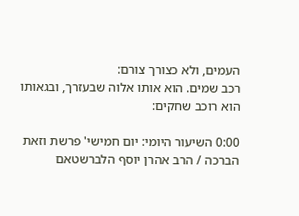העמים, ולא כצורך צורם:
רכב שמים. הוא אותו אלוה שבעזרך, ובגאותו הוא רוכב שחקים:

0:00 השיעור היומי: יום חמישי' פרשת וזאת הברכה / הרב אהרן יוסף הלברשטאם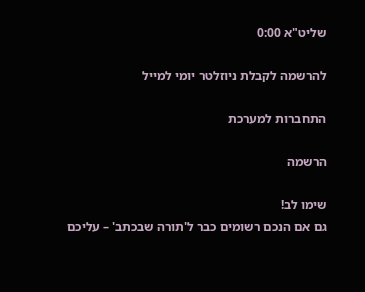שליט"א 0:00

להרשמה לקבלת ניוזלטר יומי למייל

התחברות למערכת

הרשמה

שימו לב!
גם אם הנכם רשומים כבר ל'תורה שבכתב' – עליכם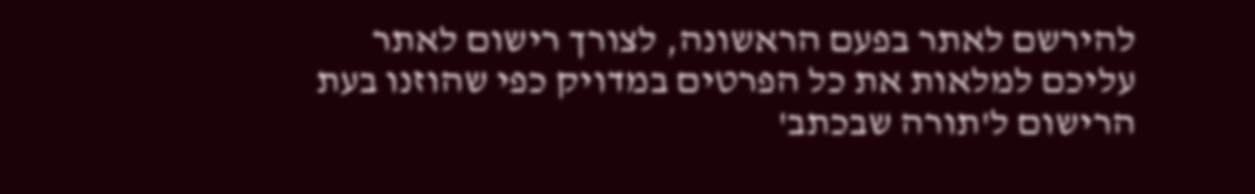להירשם לאתר בפעם הראשונה, לצורך רישום לאתר עליכם למלאות את כל הפרטים במדויק כפי שהוזנו בעת הרישום ל'תורה שבכתב'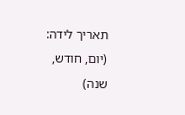תאריך לידה: (יום, חודש, שנה)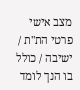מצב אישי
פרטי הת"ת / ישיבה / כולל בו הנך לומד